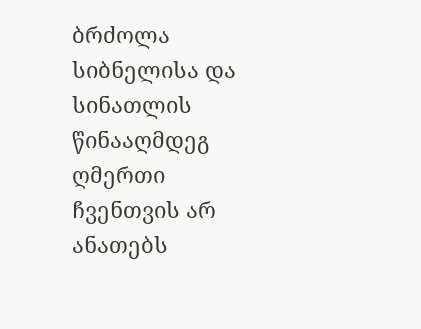ბრძოლა სიბნელისა და სინათლის წინააღმდეგ
ღმერთი ჩვენთვის არ ანათებს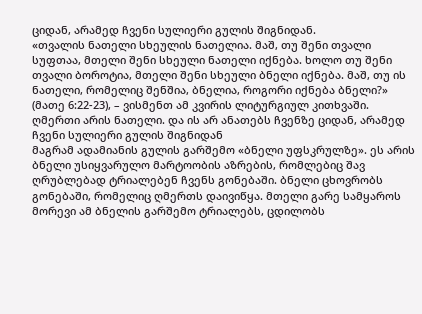ციდან, არამედ ჩვენი სულიერი გულის შიგნიდან.
«თვალის ნათელი სხეულის ნათელია. მაშ, თუ შენი თვალი სუფთაა, მთელი შენი სხეული ნათელი იქნება. ხოლო თუ შენი თვალი ბოროტია, მთელი შენი სხეული ბნელი იქნება. მაშ, თუ ის ნათელი, რომელიც შენშია, ბნელია, როგორი იქნება ბნელი?» (მათე 6:22-23), – ვისმენთ ამ კვირის ლიტურგიულ კითხვაში.
ღმერთი არის ნათელი. და ის არ ანათებს ჩვენზე ციდან, არამედ ჩვენი სულიერი გულის შიგნიდან
მაგრამ ადამიანის გულის გარშემო «ბნელი უფსკრულზე». ეს არის ბნელი უსიყვარულო მარტოობის აზრების, რომლებიც შავ ღრუბლებად ტრიალებენ ჩვენს გონებაში. ბნელი ცხოვრობს გონებაში, რომელიც ღმერთს დაივიწყა. მთელი გარე სამყაროს მორევი ამ ბნელის გარშემო ტრიალებს, ცდილობს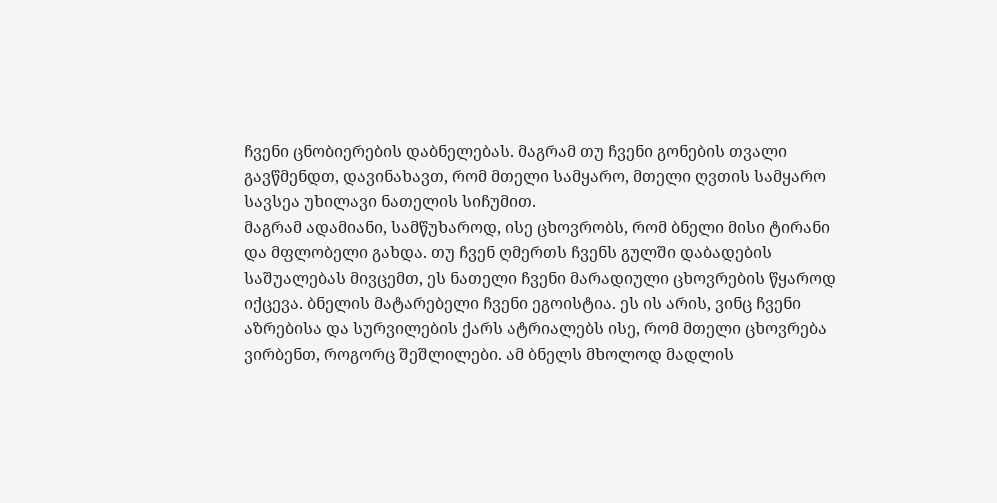ჩვენი ცნობიერების დაბნელებას. მაგრამ თუ ჩვენი გონების თვალი გავწმენდთ, დავინახავთ, რომ მთელი სამყარო, მთელი ღვთის სამყარო სავსეა უხილავი ნათელის სიჩუმით.
მაგრამ ადამიანი, სამწუხაროდ, ისე ცხოვრობს, რომ ბნელი მისი ტირანი და მფლობელი გახდა. თუ ჩვენ ღმერთს ჩვენს გულში დაბადების საშუალებას მივცემთ, ეს ნათელი ჩვენი მარადიული ცხოვრების წყაროდ იქცევა. ბნელის მატარებელი ჩვენი ეგოისტია. ეს ის არის, ვინც ჩვენი აზრებისა და სურვილების ქარს ატრიალებს ისე, რომ მთელი ცხოვრება ვირბენთ, როგორც შეშლილები. ამ ბნელს მხოლოდ მადლის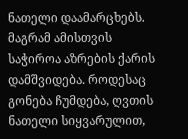ნათელი დაამარცხებს. მაგრამ ამისთვის საჭიროა აზრების ქარის დამშვიდება. როდესაც გონება ჩუმდება, ღვთის ნათელი სიყვარულით,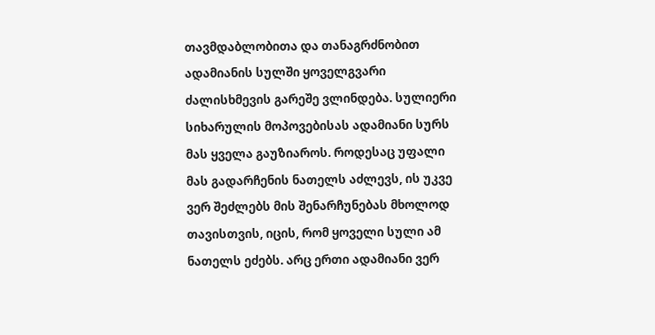თავმდაბლობითა და თანაგრძნობით ადამიანის სულში ყოველგვარი ძალისხმევის გარეშე ვლინდება. სულიერი სიხარულის მოპოვებისას ადამიანი სურს მას ყველა გაუზიაროს. როდესაც უფალი მას გადარჩენის ნათელს აძლევს, ის უკვე ვერ შეძლებს მის შენარჩუნებას მხოლოდ თავისთვის, იცის, რომ ყოველი სული ამ ნათელს ეძებს. არც ერთი ადამიანი ვერ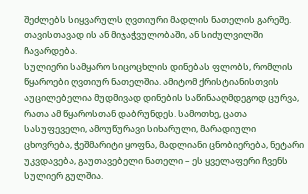შეძლებს სიყვარულს ღვთიური მადლის ნათელის გარეშე. თავისთავად ის ან მიჯაჭვულობაში, ან სიძულვილში ჩავარდება.
სულიერი სამყარო სიცოცხლის დინებას ფლობს, რომლის წყაროები ღვთიურ ნათელშია. ამიტომ ქრისტიანისთვის აუცილებელია მუდმივად დინების საწინააღმდეგოდ ცურვა, რათა ამ წყაროსთან დაბრუნდეს. სამოთხე, ცათა სასუფეველი, ამოუწურავი სიხარული, მარადიული ცხოვრება, ჭეშმარიტი ყოფნა, მადლიანი ცნობიერება, ნეტარი უკვდავება, გაუთავებელი ნათელი – ეს ყველაფერი ჩვენს სულიერ გულშია.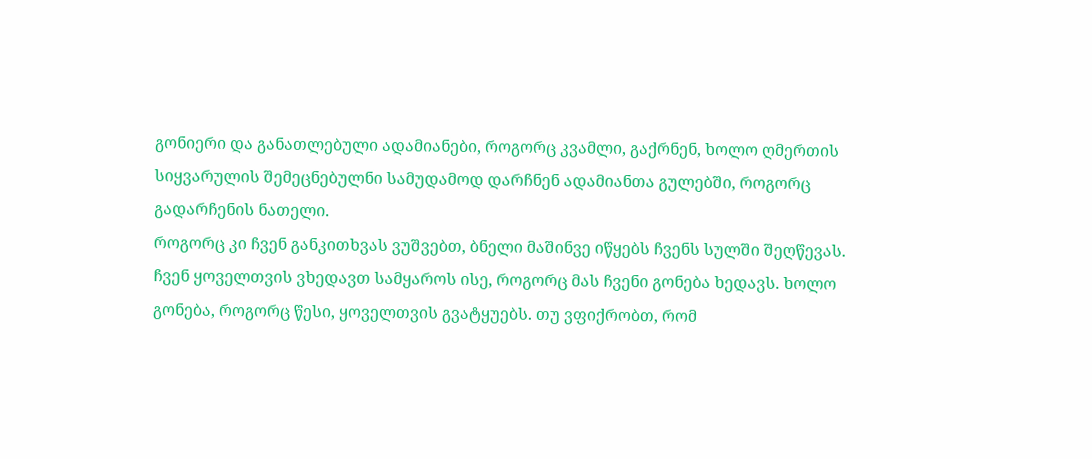გონიერი და განათლებული ადამიანები, როგორც კვამლი, გაქრნენ, ხოლო ღმერთის სიყვარულის შემეცნებულნი სამუდამოდ დარჩნენ ადამიანთა გულებში, როგორც გადარჩენის ნათელი.
როგორც კი ჩვენ განკითხვას ვუშვებთ, ბნელი მაშინვე იწყებს ჩვენს სულში შეღწევას. ჩვენ ყოველთვის ვხედავთ სამყაროს ისე, როგორც მას ჩვენი გონება ხედავს. ხოლო გონება, როგორც წესი, ყოველთვის გვატყუებს. თუ ვფიქრობთ, რომ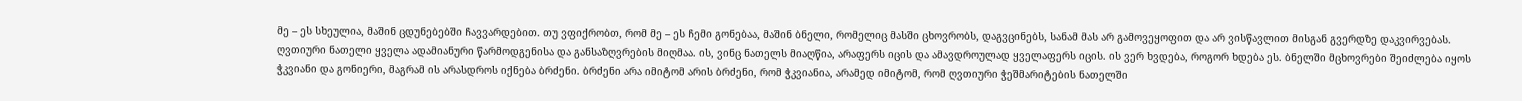მე – ეს სხეულია, მაშინ ცდუნებებში ჩავვარდებით. თუ ვფიქრობთ, რომ მე – ეს ჩემი გონებაა, მაშინ ბნელი, რომელიც მასში ცხოვრობს, დაგვცინებს, სანამ მას არ გამოვეყოფით და არ ვისწავლით მისგან გვერდზე დაკვირვებას.
ღვთიური ნათელი ყველა ადამიანური წარმოდგენისა და განსაზღვრების მიღმაა. ის, ვინც ნათელს მიაღწია, არაფერს იცის და ამავდროულად ყველაფერს იცის. ის ვერ ხვდება, როგორ ხდება ეს. ბნელში მცხოვრები შეიძლება იყოს ჭკვიანი და გონიერი, მაგრამ ის არასდროს იქნება ბრძენი. ბრძენი არა იმიტომ არის ბრძენი, რომ ჭკვიანია, არამედ იმიტომ, რომ ღვთიური ჭეშმარიტების ნათელში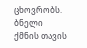ცხოვრობს.
ბნელი ქმნის თავის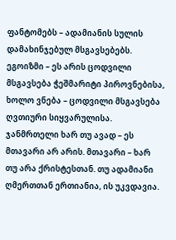ფანტომებს – ადამიანის სულის დამახინჯებულ მსგავსებებს. ეგოიზმი – ეს არის ცოდვილი მსგავსება ჭეშმარიტი პიროვნებისა, ხოლო ვნება – ცოდვილი მსგავსება ღვთიური სიყვარულისა. ჯანმრთელი ხარ თუ ავად – ეს მთავარი არ არის. მთავარი – ხარ თუ არა ქრისტესთან. თუ ადამიანი ღმერთთან ერთიანია, ის უკვდავია.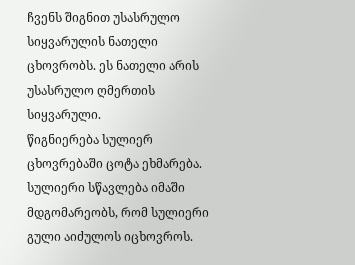ჩვენს შიგნით უსასრულო სიყვარულის ნათელი ცხოვრობს. ეს ნათელი არის უსასრულო ღმერთის სიყვარული.
წიგნიერება სულიერ ცხოვრებაში ცოტა ეხმარება. სულიერი სწავლება იმაში მდგომარეობს, რომ სულიერი გული აიძულოს იცხოვროს.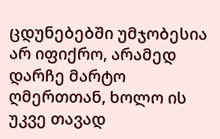ცდუნებებში უმჯობესია არ იფიქრო, არამედ დარჩე მარტო ღმერთთან, ხოლო ის უკვე თავად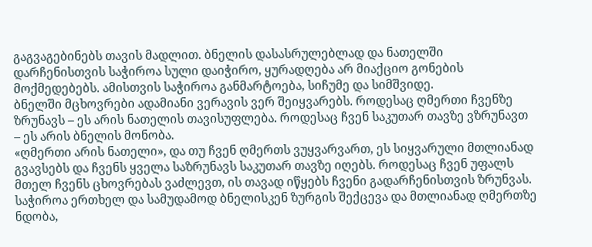გაგვაგებინებს თავის მადლით. ბნელის დასასრულებლად და ნათელში დარჩენისთვის საჭიროა სული დაიჭირო, ყურადღება არ მიაქციო გონების მოქმედებებს. ამისთვის საჭიროა განმარტოება, სიჩუმე და სიმშვიდე.
ბნელში მცხოვრები ადამიანი ვერავის ვერ შეიყვარებს. როდესაც ღმერთი ჩვენზე ზრუნავს – ეს არის ნათელის თავისუფლება. როდესაც ჩვენ საკუთარ თავზე ვზრუნავთ – ეს არის ბნელის მონობა.
«ღმერთი არის ნათელი», და თუ ჩვენ ღმერთს ვუყვარვართ, ეს სიყვარული მთლიანად გვავსებს და ჩვენს ყველა საზრუნავს საკუთარ თავზე იღებს. როდესაც ჩვენ უფალს მთელ ჩვენს ცხოვრებას ვაძლევთ, ის თავად იწყებს ჩვენი გადარჩენისთვის ზრუნვას. საჭიროა ერთხელ და სამუდამოდ ბნელისკენ ზურგის შექცევა და მთლიანად ღმერთზე ნდობა,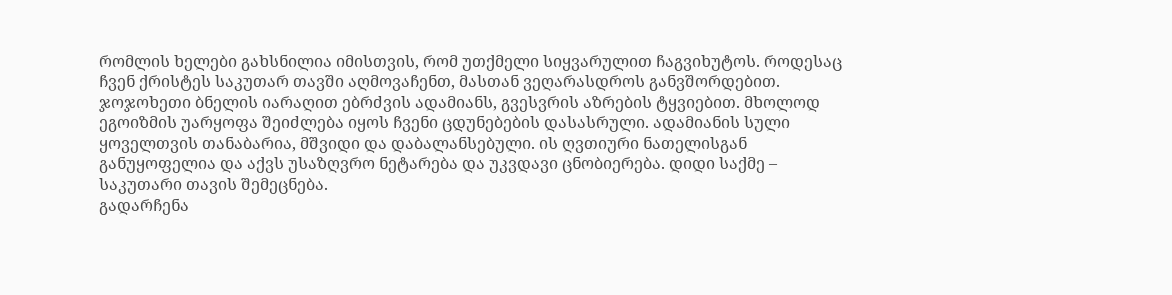რომლის ხელები გახსნილია იმისთვის, რომ უთქმელი სიყვარულით ჩაგვიხუტოს. როდესაც ჩვენ ქრისტეს საკუთარ თავში აღმოვაჩენთ, მასთან ვეღარასდროს განვშორდებით.
ჯოჯოხეთი ბნელის იარაღით ებრძვის ადამიანს, გვესვრის აზრების ტყვიებით. მხოლოდ ეგოიზმის უარყოფა შეიძლება იყოს ჩვენი ცდუნებების დასასრული. ადამიანის სული ყოველთვის თანაბარია, მშვიდი და დაბალანსებული. ის ღვთიური ნათელისგან განუყოფელია და აქვს უსაზღვრო ნეტარება და უკვდავი ცნობიერება. დიდი საქმე – საკუთარი თავის შემეცნება.
გადარჩენა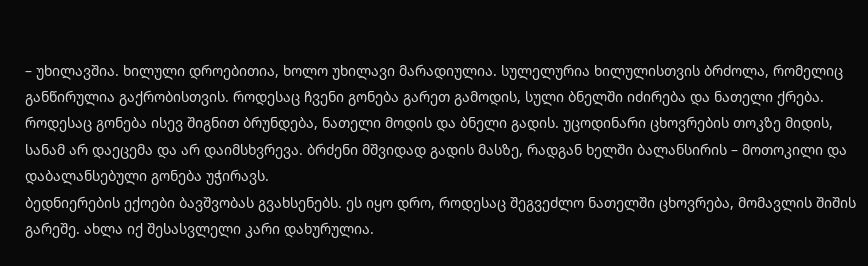– უხილავშია. ხილული დროებითია, ხოლო უხილავი მარადიულია. სულელურია ხილულისთვის ბრძოლა, რომელიც განწირულია გაქრობისთვის. როდესაც ჩვენი გონება გარეთ გამოდის, სული ბნელში იძირება და ნათელი ქრება. როდესაც გონება ისევ შიგნით ბრუნდება, ნათელი მოდის და ბნელი გადის. უცოდინარი ცხოვრების თოკზე მიდის, სანამ არ დაეცემა და არ დაიმსხვრევა. ბრძენი მშვიდად გადის მასზე, რადგან ხელში ბალანსირის – მოთოკილი და დაბალანსებული გონება უჭირავს.
ბედნიერების ექოები ბავშვობას გვახსენებს. ეს იყო დრო, როდესაც შეგვეძლო ნათელში ცხოვრება, მომავლის შიშის გარეშე. ახლა იქ შესასვლელი კარი დახურულია.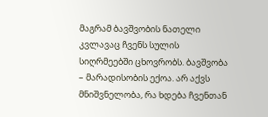მაგრამ ბავშვობის ნათელი კვლავაც ჩვენს სულის სიღრმეებში ცხოვრობს. ბავშვობა – მარადისობის ექოა. არ აქვს მნიშვნელობა, რა ხდება ჩვენთან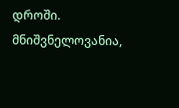დროში. მნიშვნელოვანია,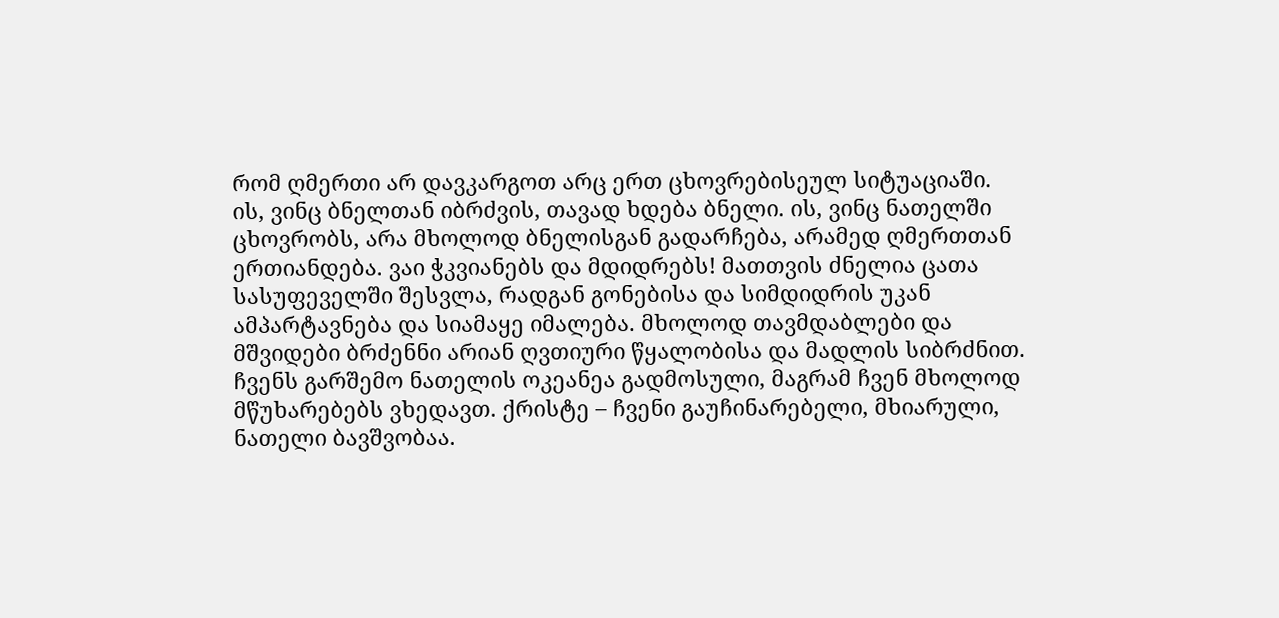რომ ღმერთი არ დავკარგოთ არც ერთ ცხოვრებისეულ სიტუაციაში.
ის, ვინც ბნელთან იბრძვის, თავად ხდება ბნელი. ის, ვინც ნათელში ცხოვრობს, არა მხოლოდ ბნელისგან გადარჩება, არამედ ღმერთთან ერთიანდება. ვაი ჭკვიანებს და მდიდრებს! მათთვის ძნელია ცათა სასუფეველში შესვლა, რადგან გონებისა და სიმდიდრის უკან ამპარტავნება და სიამაყე იმალება. მხოლოდ თავმდაბლები და მშვიდები ბრძენნი არიან ღვთიური წყალობისა და მადლის სიბრძნით.
ჩვენს გარშემო ნათელის ოკეანეა გადმოსული, მაგრამ ჩვენ მხოლოდ მწუხარებებს ვხედავთ. ქრისტე – ჩვენი გაუჩინარებელი, მხიარული, ნათელი ბავშვობაა.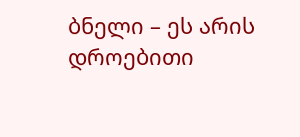ბნელი – ეს არის დროებითი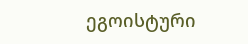ეგოისტური